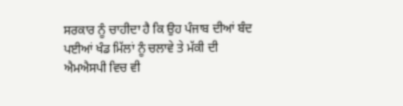ਸਰਕਾਰ ਨੂੰ ਚਾਹੀਦਾ ਹੈ ਕਿ ਉਹ ਪੰਜਾਬ ਦੀਆਂ ਬੰਦ ਪਈਆਂ ਖੰਡ ਮਿੱਲਾਂ ਨੂੰ ਚਲਾਵੇ ਤੇ ਮੱਕੀ ਦੀ ਐਮਐਸਪੀ ਵਿਚ ਵੀ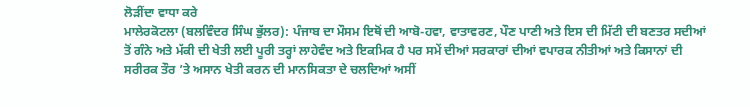ਲੋੜੀਂਦਾ ਵਾਧਾ ਕਰੇ
ਮਾਲੇਰਕੋਟਲਾ (ਬਲਵਿੰਦਰ ਸਿੰਘ ਭੁੱਲਰ): ਪੰਜਾਬ ਦਾ ਮੌਸਮ ਇਥੋਂ ਦੀ ਆਬੋ-ਹਵਾ, ਵਾਤਾਵਰਣ, ਪੌਣ ਪਾਣੀ ਅਤੇ ਇਸ ਦੀ ਮਿੱਟੀ ਦੀ ਬਣਤਰ ਸਦੀਆਂ ਤੋਂ ਗੰਨੇ ਅਤੇ ਮੱਕੀ ਦੀ ਖੇਤੀ ਲਈ ਪੂਰੀ ਤਰ੍ਹਾਂ ਲਾਹੇਵੰਦ ਅਤੇ ਇਕਮਿਕ ਹੈ ਪਰ ਸਮੇਂ ਦੀਆਂ ਸਰਕਾਰਾਂ ਦੀਆਂ ਵਪਾਰਕ ਨੀਤੀਆਂ ਅਤੇ ਕਿਸਾਨਾਂ ਦੀ ਸਰੀਰਕ ਤੌਰ ’ਤੇ ਅਸਾਨ ਖੇਤੀ ਕਰਨ ਦੀ ਮਾਨਸਿਕਤਾ ਦੇ ਚਲਦਿਆਂ ਅਸੀਂ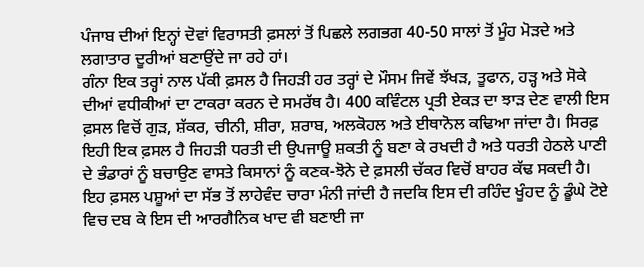ਪੰਜਾਬ ਦੀਆਂ ਇਨ੍ਹਾਂ ਦੋਵਾਂ ਵਿਰਾਸਤੀ ਫ਼ਸਲਾਂ ਤੋਂ ਪਿਛਲੇ ਲਗਭਗ 40-50 ਸਾਲਾਂ ਤੋਂ ਮੂੰਹ ਮੋੜਦੇ ਅਤੇ ਲਗਾਤਾਰ ਦੂਰੀਆਂ ਬਣਾਉਂਦੇ ਜਾ ਰਹੇ ਹਾਂ।
ਗੰਨਾ ਇਕ ਤਰ੍ਹਾਂ ਨਾਲ ਪੱਕੀ ਫ਼ਸਲ ਹੈ ਜਿਹੜੀ ਹਰ ਤਰ੍ਹਾਂ ਦੇ ਮੌਸਮ ਜਿਵੇਂ ਝੱਖੜ, ਤੂਫਾਨ, ਹੜ੍ਹ ਅਤੇ ਸੋਕੇ ਦੀਆਂ ਵਧੀਕੀਆਂ ਦਾ ਟਾਕਰਾ ਕਰਨ ਦੇ ਸਮਰੱਥ ਹੈ। 400 ਕਵਿੰਟਲ ਪ੍ਰਤੀ ਏਕੜ ਦਾ ਝਾੜ ਦੇਣ ਵਾਲੀ ਇਸ ਫ਼ਸਲ ਵਿਚੋਂ ਗੁੜ, ਸ਼ੱਕਰ, ਚੀਨੀ, ਸ਼ੀਰਾ, ਸ਼ਰਾਬ, ਅਲਕੋਹਲ ਅਤੇ ਈਥਾਨੋਲ ਕਢਿਆ ਜਾਂਦਾ ਹੈ। ਸਿਰਫ਼ ਇਹੀ ਇਕ ਫ਼ਸਲ ਹੈ ਜਿਹੜੀ ਧਰਤੀ ਦੀ ਉਪਜਾਊ ਸ਼ਕਤੀ ਨੂੰ ਬਣਾ ਕੇ ਰਖਦੀ ਹੈ ਅਤੇ ਧਰਤੀ ਹੇਠਲੇ ਪਾਣੀ ਦੇ ਭੰਡਾਰਾਂ ਨੂੰ ਬਚਾਉਣ ਵਾਸਤੇ ਕਿਸਾਨਾਂ ਨੂੰ ਕਣਕ-ਝੋਨੇ ਦੇ ਫ਼ਸਲੀ ਚੱਕਰ ਵਿਚੋਂ ਬਾਹਰ ਕੱਢ ਸਕਦੀ ਹੈ।
ਇਹ ਫ਼ਸਲ ਪਸ਼ੂਆਂ ਦਾ ਸੱਭ ਤੋਂ ਲਾਹੇਵੰਦ ਚਾਰਾ ਮੰਨੀ ਜਾਂਦੀ ਹੈ ਜਦਕਿ ਇਸ ਦੀ ਰਹਿੰਦ ਖੂੰਹਦ ਨੂੰ ਡੂੰਘੇ ਟੋਏ ਵਿਚ ਦਬ ਕੇ ਇਸ ਦੀ ਆਰਗੈਨਿਕ ਖਾਦ ਵੀ ਬਣਾਈ ਜਾ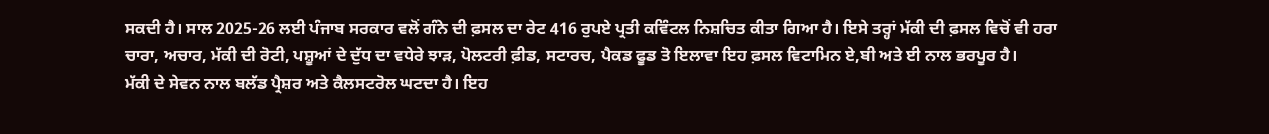ਸਕਦੀ ਹੈ। ਸਾਲ 2025-26 ਲਈ ਪੰਜਾਬ ਸਰਕਾਰ ਵਲੋਂ ਗੰਨੇ ਦੀ ਫ਼ਸਲ ਦਾ ਰੇਟ 416 ਰੁਪਏ ਪ੍ਰਤੀ ਕਵਿੰਟਲ ਨਿਸ਼ਚਿਤ ਕੀਤਾ ਗਿਆ ਹੈ। ਇਸੇ ਤਰ੍ਹਾਂ ਮੱਕੀ ਦੀ ਫ਼ਸਲ ਵਿਚੋਂ ਵੀ ਹਰਾ ਚਾਰਾ, ਅਚਾਰ, ਮੱਕੀ ਦੀ ਰੋਟੀ, ਪਸ਼ੂਆਂ ਦੇ ਦੁੱਧ ਦਾ ਵਧੇਰੇ ਝਾੜ, ਪੋਲਟਰੀ ਫ਼ੀਡ, ਸਟਾਰਚ, ਪੈਕਡ ਫੂਡ ਤੋ ਇਲਾਵਾ ਇਹ ਫ਼ਸਲ ਵਿਟਾਮਿਨ ਏ,ਬੀ ਅਤੇ ਈ ਨਾਲ ਭਰਪੂਰ ਹੈ।
ਮੱਕੀ ਦੇ ਸੇਵਨ ਨਾਲ ਬਲੱਡ ਪ੍ਰੈਸ਼ਰ ਅਤੇ ਕੈਲਸਟਰੋਲ ਘਟਦਾ ਹੈ। ਇਹ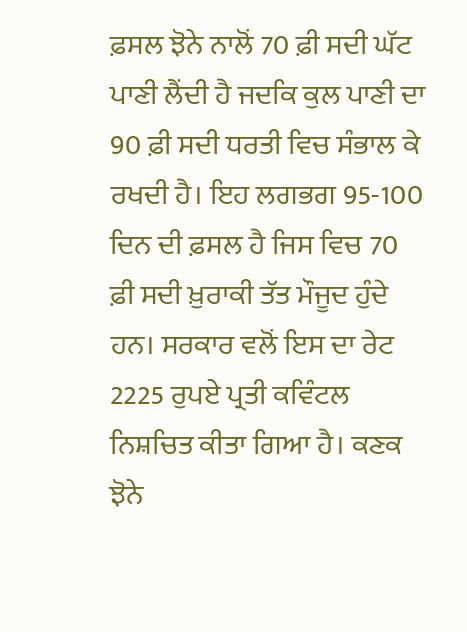ਫ਼ਸਲ ਝੋਨੇ ਨਾਲੋਂ 70 ਫ਼ੀ ਸਦੀ ਘੱਟ ਪਾਣੀ ਲੈਂਦੀ ਹੈ ਜਦਕਿ ਕੁਲ ਪਾਣੀ ਦਾ 90 ਫ਼ੀ ਸਦੀ ਧਰਤੀ ਵਿਚ ਸੰਭਾਲ ਕੇ ਰਖਦੀ ਹੈ। ਇਹ ਲਗਭਗ 95-100 ਦਿਨ ਦੀ ਫ਼ਸਲ ਹੈ ਜਿਸ ਵਿਚ 70 ਫ਼ੀ ਸਦੀ ਖ਼ੁਰਾਕੀ ਤੱਤ ਮੌਜੂਦ ਹੁੰਦੇ ਹਨ। ਸਰਕਾਰ ਵਲੋਂ ਇਸ ਦਾ ਰੇਟ 2225 ਰੁਪਏ ਪ੍ਰਤੀ ਕਵਿੰਟਲ ਨਿਸ਼ਚਿਤ ਕੀਤਾ ਗਿਆ ਹੈ। ਕਣਕ ਝੋਨੇ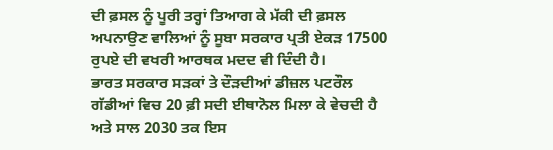ਦੀ ਫ਼ਸਲ ਨੂੰ ਪੂਰੀ ਤਰ੍ਹਾਂ ਤਿਆਗ ਕੇ ਮੱਕੀ ਦੀ ਫ਼ਸਲ ਅਪਨਾਉਣ ਵਾਲਿਆਂ ਨੂੰ ਸੂਬਾ ਸਰਕਾਰ ਪ੍ਰਤੀ ਏਕੜ 17500 ਰੁਪਏ ਦੀ ਵਖਰੀ ਆਰਥਕ ਮਦਦ ਵੀ ਦਿੰਦੀ ਹੈ।
ਭਾਰਤ ਸਰਕਾਰ ਸੜਕਾਂ ਤੇ ਦੌੜਦੀਆਂ ਡੀਜ਼ਲ ਪਟਰੌਲ ਗੱਡੀਆਂ ਵਿਚ 20 ਫ਼ੀ ਸਦੀ ਈਥਾਨੋਲ ਮਿਲਾ ਕੇ ਵੇਚਦੀ ਹੈ ਅਤੇ ਸਾਲ 2030 ਤਕ ਇਸ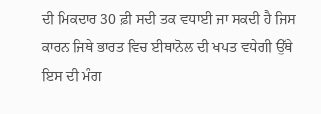ਦੀ ਮਿਕਦਾਰ 30 ਫ਼ੀ ਸਦੀ ਤਕ ਵਧਾਈ ਜਾ ਸਕਦੀ ਹੈ ਜਿਸ ਕਾਰਨ ਜਿਥੇ ਭਾਰਤ ਵਿਚ ਈਥਾਨੋਲ ਦੀ ਖਪਤ ਵਧੇਗੀ ਉੱਥੇ ਇਸ ਦੀ ਮੰਗ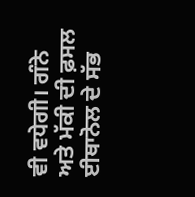ਵੀ ਵਧੇਗੀ। ਗੰਨੇ ਅਤੇ ਮੱਕੀ ਦੀ ਫ਼ਸਲ ਈਥਾਨੋਲ ਦੇ ਸੱਭ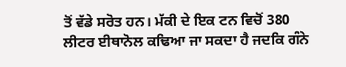ਤੋਂ ਵੱਡੇ ਸਰੋਤ ਹਨ। ਮੱਕੀ ਦੇ ਇਕ ਟਨ ਵਿਚੋਂ 380 ਲੀਟਰ ਈਥਾਨੋਲ ਕਢਿਆ ਜਾ ਸਕਦਾ ਹੈ ਜਦਕਿ ਗੰਨੇ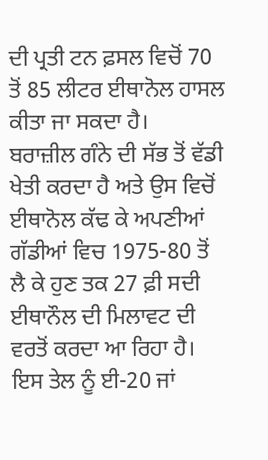ਦੀ ਪ੍ਰਤੀ ਟਨ ਫ਼ਸਲ ਵਿਚੋਂ 70 ਤੋਂ 85 ਲੀਟਰ ਈਥਾਨੋਲ ਹਾਸਲ ਕੀਤਾ ਜਾ ਸਕਦਾ ਹੈ।
ਬਰਾਜ਼ੀਲ ਗੰਨੇ ਦੀ ਸੱਭ ਤੋਂ ਵੱਡੀ ਖੇਤੀ ਕਰਦਾ ਹੈ ਅਤੇ ਉਸ ਵਿਚੋਂ ਈਥਾਨੋਲ ਕੱਢ ਕੇ ਅਪਣੀਆਂ ਗੱਡੀਆਂ ਵਿਚ 1975-80 ਤੋਂ ਲੈ ਕੇ ਹੁਣ ਤਕ 27 ਫ਼ੀ ਸਦੀ ਈਥਾਨੌਲ ਦੀ ਮਿਲਾਵਟ ਦੀ ਵਰਤੋਂ ਕਰਦਾ ਆ ਰਿਹਾ ਹੈ। ਇਸ ਤੇਲ ਨੂੰ ਈ-20 ਜਾਂ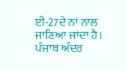ਈ-27ਦੇ ਨਾਂ ਨਾਲ ਜਾਣਿਆ ਜਾਂਦਾ ਹੈ। ਪੰਜਾਬ ਅੰਦਰ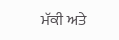ਮੱਕੀ ਅਤੇ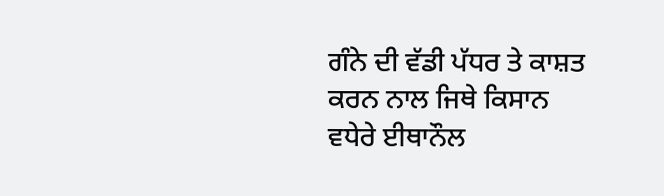ਗੰਨੇ ਦੀ ਵੱਡੀ ਪੱਧਰ ਤੇ ਕਾਸ਼ਤ ਕਰਨ ਨਾਲ ਜਿਥੇ ਕਿਸਾਨ ਵਧੇਰੇ ਈਥਾਨੌਲ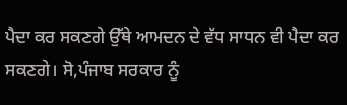ਪੈਦਾ ਕਰ ਸਕਣਗੇ ਉੱਥੇ ਆਮਦਨ ਦੇ ਵੱਧ ਸਾਧਨ ਵੀ ਪੈਦਾ ਕਰ ਸਕਣਗੇ। ਸੋ,ਪੰਜਾਬ ਸਰਕਾਰ ਨੂੰ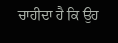ਚਾਹੀਦਾ ਹੈ ਕਿ ਉਹ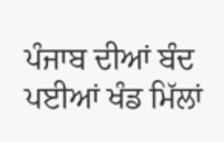ਪੰਜਾਬ ਦੀਆਂ ਬੰਦ ਪਈਆਂ ਖੰਡ ਮਿੱਲਾਂ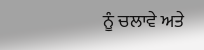ਨੂੰ ਚਲਾਵੇ ਅਤੇ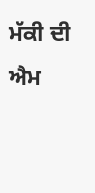ਮੱਕੀ ਦੀ ਐਮ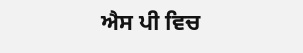ਐਸ ਪੀ ਵਿਚ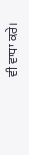ਵੀ ਵਾਧਾ ਕਰੇ।